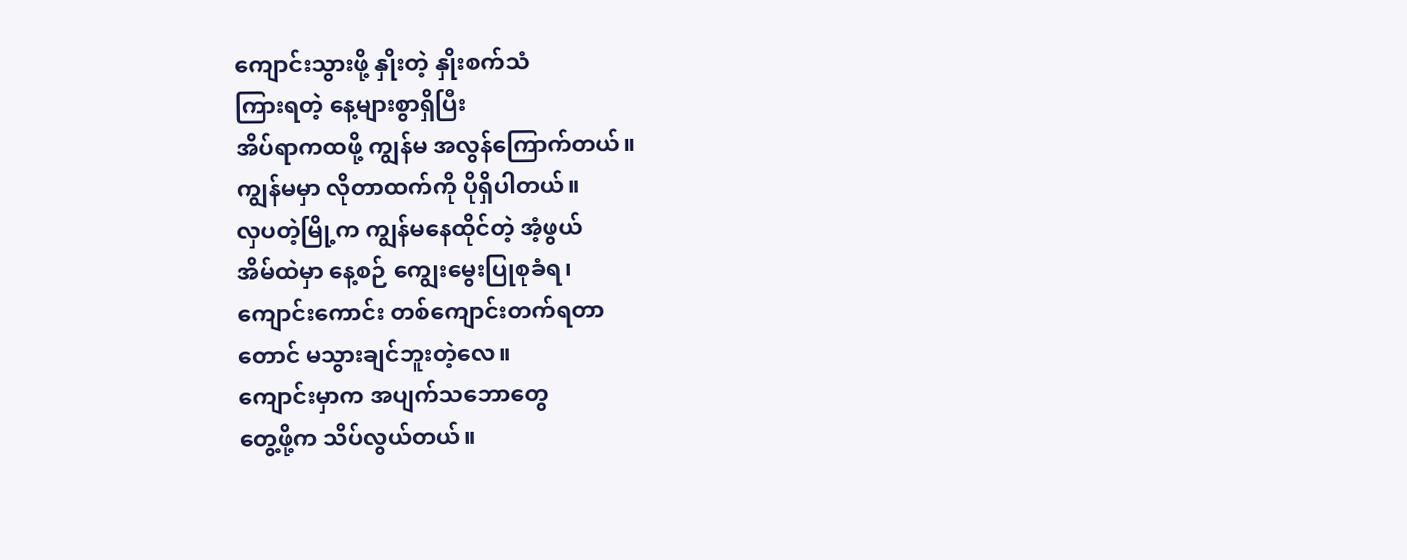ကျောင်းသွားဖို့ နှိုးတဲ့ နှိုးစက်သံ
ကြားရတဲ့ နေ့များစွာရှိပြီး
အိပ်ရာကထဖို့ ကျွန်မ အလွန်ကြောက်တယ်။
ကျွန်မမှာ လိုတာထက်ကို ပိုရှိပါတယ်။
လှပတဲ့မြို့က ကျွန်မနေထိုင်တဲ့ အံ့ဖွယ်
အိမ်ထဲမှာ နေ့စဉ် ကျွေးမွေးပြုစုခံရ၊
ကျောင်းကောင်း တစ်ကျောင်းတက်ရတာ
တောင် မသွားချင်ဘူးတဲ့လေ။
ကျောင်းမှာက အပျက်သဘောတွေ
တွေ့ဖို့က သိပ်လွယ်တယ်။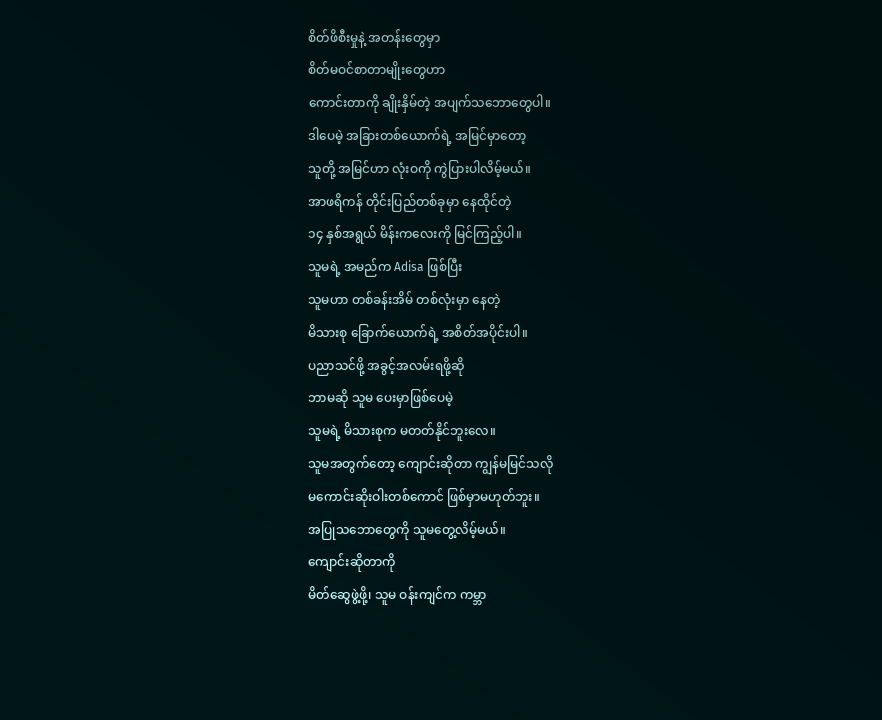စိတ်ဖိစီးမှုနဲ့ အတန်းတွေမှာ
စိတ်မဝင်စာတာမျိုးတွေဟာ
ကောင်းတာကို ချိုးနှိမ်တဲ့ အပျက်သဘောတွေပါ။
ဒါပေမဲ့ အခြားတစ်ယောက်ရဲ့ အမြင်မှာတော့
သူတို့ အမြင်ဟာ လုံးဝကို ကွဲပြားပါလိမ့်မယ်။
အာဖရိကန် တိုင်းပြည်တစ်ခုမှာ နေထိုင်တဲ့
၁၄ နှစ်အရွယ် မိန်းကလေးကို မြင်ကြည့်ပါ။
သူမရဲ့ အမည်က Adisa ဖြစ်ပြီး
သူမဟာ တစ်ခန်းအိမ် တစ်လုံးမှာ နေတဲ့
မိသားစု ခြောက်ယောက်ရဲ့ အစိတ်အပိုင်းပါ။
ပညာသင်ဖို့ အခွင့်အလမ်းရဖို့ဆို
ဘာမဆို သူမ ပေးမှာဖြစ်ပေမဲ့
သူမရဲ့ မိသားစုက မတတ်နိုင်ဘူးလေ။
သူမအတွက်တော့ ကျောင်းဆိုတာ ကျွန်မမြင်သလို
မကောင်းဆိုးဝါးတစ်ကောင် ဖြစ်မှာမဟုတ်ဘူး။
အပြုသဘောတွေကို သူမတွေ့လိမ့်မယ်။
ကျောင်းဆိုတာကို
မိတ်ဆွေဖွဲ့ဖို့၊ သူမ ဝန်းကျင်က ကမ္ဘာ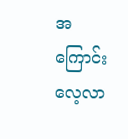အကြောင်း လေ့လာ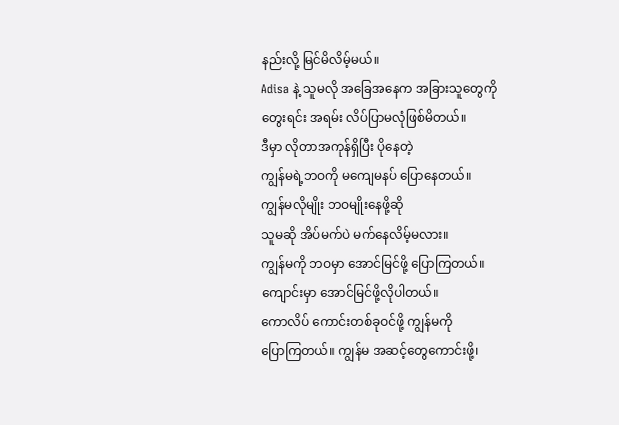နည်းလို့ မြင်မိလိမ့်မယ်။
Adisa နဲ့ သူမလို အခြေအနေက အခြားသူတွေကို
တွေးရင်း အရမ်း လိပ်ပြာမလုံဖြစ်မိတယ်။
ဒီမှာ လိုတာအကုန်ရှိပြီး ပိုနေတဲ့
ကျွန်မရဲ့ဘဝကို မကျေမနပ် ပြောနေတယ်။
ကျွန်မလိုမျိုး ဘဝမျိုးနေဖို့ဆို
သူမဆို အိပ်မက်ပဲ မက်နေလိမ့်မလား။
ကျွန်မကို ဘဝမှာ အောင်မြင်ဖို့ ပြောကြတယ်။
ကျောင်းမှာ အောင်မြင်ဖို့လိုပါတယ်။
ကောလိပ် ကောင်းတစ်ခုဝင်ဖို့ ကျွန်မကို
ပြောကြတယ်။ ကျွန်မ အဆင့်တွေကောင်းဖို့၊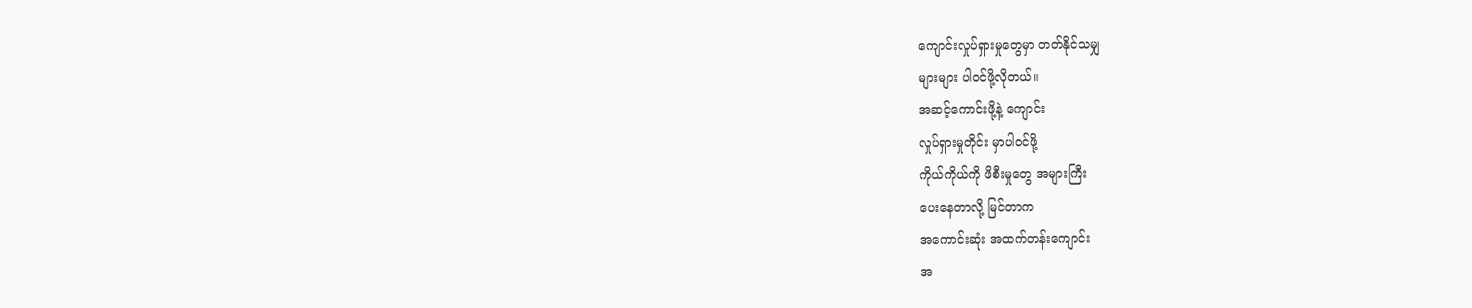ကျောင်းလှုပ်ရှားမှုတွေမှာ တတ်နိုင်သမျှ
များများ ပါဝင်ဖို့လိုတယ်။
အဆင့်ကောင်းဖို့နဲ့ ကျောင်း
လှုပ်ရှားမှုတိုင်း မှာပါဝင်ဖို့
ကိုယ်ကိုယ်ကို ဖိစီးမှုတွေ အများကြီး
ပေးနေတာလို့ မြင်တာက
အကောင်းဆုံး အထက်တန်းကျောင်း
အ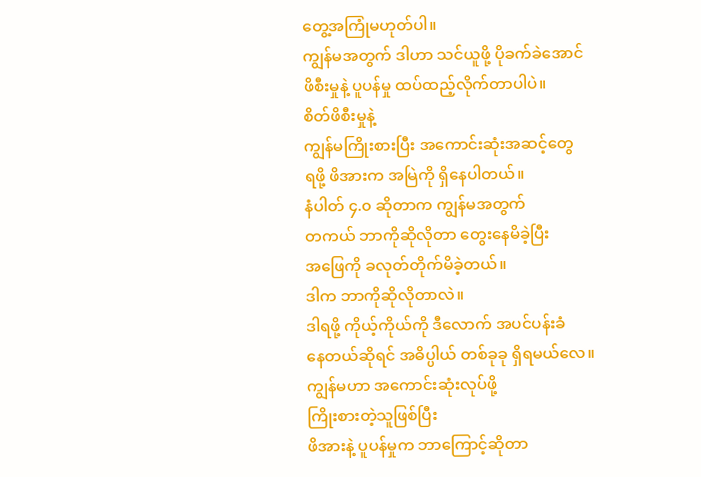တွေ့အကြုံမဟုတ်ပါ။
ကျွန်မအတွက် ဒါဟာ သင်ယူဖို့ ပိုခက်ခဲအောင်
ဖိစီးမှုနဲ့ ပူပန်မှု ထပ်ထည့်လိုက်တာပါပဲ။
စိတ်ဖိစီးမှုနဲ့
ကျွန်မကြိုးစားပြီး အကောင်းဆုံးအဆင့်တွေ
ရဖို့ ဖိအားက အမြဲကို ရှိနေပါတယ်။
နံပါတ် ၄.၀ ဆိုတာက ကျွန်မအတွက်
တကယ် ဘာကိုဆိုလိုတာ တွေးနေမိခဲ့ပြီး
အဖြေကို ခလုတ်တိုက်မိခဲ့တယ်။
ဒါက ဘာကိုဆိုလိုတာလဲ။
ဒါရဖို့ ကိုယ့်ကိုယ်ကို ဒီလောက် အပင်ပန်းခံ
နေတယ်ဆိုရင် အဓိပ္ပါယ် တစ်ခုခု ရှိရမယ်လေ။
ကျွန်မဟာ အကောင်းဆုံးလုပ်ဖို့
ကြိုးစားတဲ့သူဖြစ်ပြီး
ဖိအားနဲ့ ပူပန်မှုက ဘာကြောင့်ဆိုတာ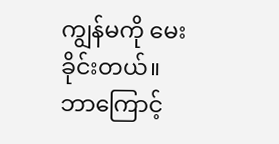ကျွန်မကို မေးခိုင်းတယ်။
ဘာကြောင့်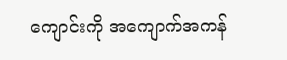ကျောင်းကို အကျောက်အကန်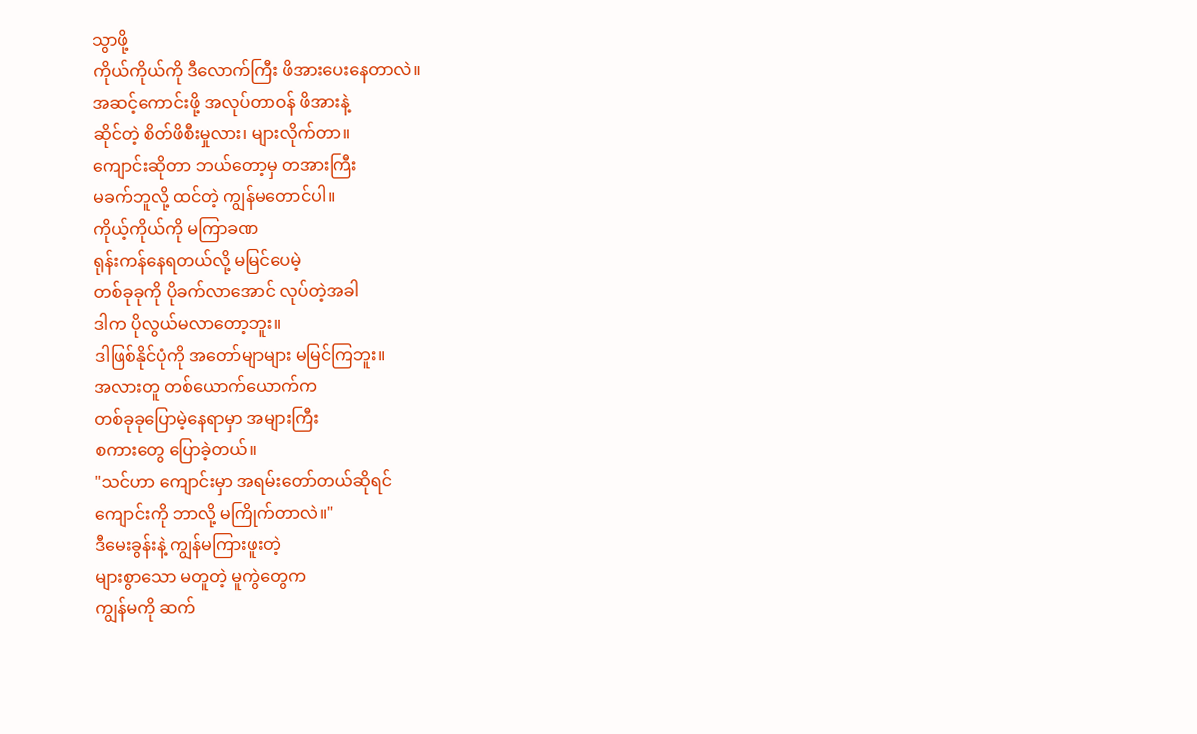သွာဖို့
ကိုယ်ကိုယ်ကို ဒီလောက်ကြီး ဖိအားပေးနေတာလဲ။
အဆင့်ကောင်းဖို့ အလုပ်တာဝန် ဖိအားနဲ့
ဆိုင်တဲ့ စိတ်ဖိစီးမှုလား၊ များလိုက်တာ။
ကျောင်းဆိုတာ ဘယ်တော့မှ တအားကြီး
မခက်ဘူလို့ ထင်တဲ့ ကျွန်မတောင်ပါ။
ကိုယ့်ကိုယ်ကို မကြာခဏ
ရုန်းကန်နေရတယ်လို့ မမြင်ပေမဲ့
တစ်ခုခုကို ပိုခက်လာအောင် လုပ်တဲ့အခါ
ဒါက ပိုလွယ်မလာတော့ဘူး။
ဒါဖြစ်နိုင်ပုံကို အတော်မျာများ မမြင်ကြဘူး။
အလားတူ တစ်ယောက်ယောက်က
တစ်ခုခုပြောမဲ့နေရာမှာ အများကြီး
စကားတွေ ပြောခဲ့တယ်။
"သင်ဟာ ကျောင်းမှာ အရမ်းတော်တယ်ဆိုရင်
ကျောင်းကို ဘာလို့ မကြိုက်တာလဲ။"
ဒီမေးခွန်းနဲ့ ကျွန်မကြားဖူးတဲ့
များစွာသော မတူတဲ့ မူကွဲတွေက
ကျွန်မကို ဆက်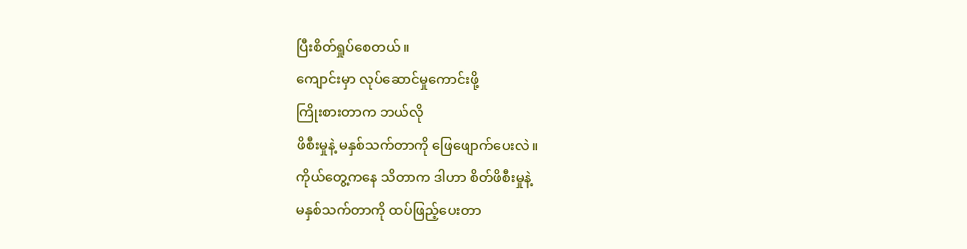ပြီးစိတ်ရှုပ်စေတယ်။
ကျောင်းမှာ လုပ်ဆောင်မှုကောင်းဖို့
ကြိုးစားတာက ဘယ်လို
ဖိစီးမှုနဲ့ မနှစ်သက်တာကို ဖြေဖျောက်ပေးလဲ။
ကိုယ်တွေ့ကနေ သိတာက ဒါဟာ စိတ်ဖိစီးမှုနဲ့
မနှစ်သက်တာကို ထပ်ဖြည့်ပေးတာ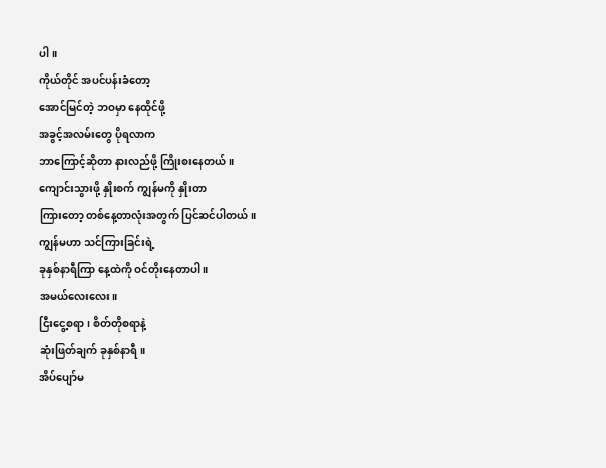ပါ။
ကိုယ်တိုင် အပင်ပန်းခံတော့
အောင်မြင်တဲ့ ဘဝမှာ နေထိုင်ဖို့
အခွင့်အလမ်းတွေ ပိုရလာက
ဘာကြောင့်ဆိုတာ နားလည်ဖို့ ကြိုးစးနေတယ်။
ကျောင်းသွားဖို့ နှိုးစက် ကျွန်မကို နှိုးတာ
ကြားတော့ တစ်နေ့တာလုံးအတွက် ပြင်ဆင်ပါတယ်။
ကျွန်မဟာ သင်ကြားခြင်းရဲ့
ခုနှစ်နာရီကြာ နေ့ထဲကို ဝင်တိုးနေတာပါ။
အမယ်လေးလေး။
ငြီးငွေ့စရာ၊ စိတ်တိုစရာနဲ့
ဆုံးဖြတ်ချက် ခုနှစ်နာရီ။
အိပ်ပျော်မ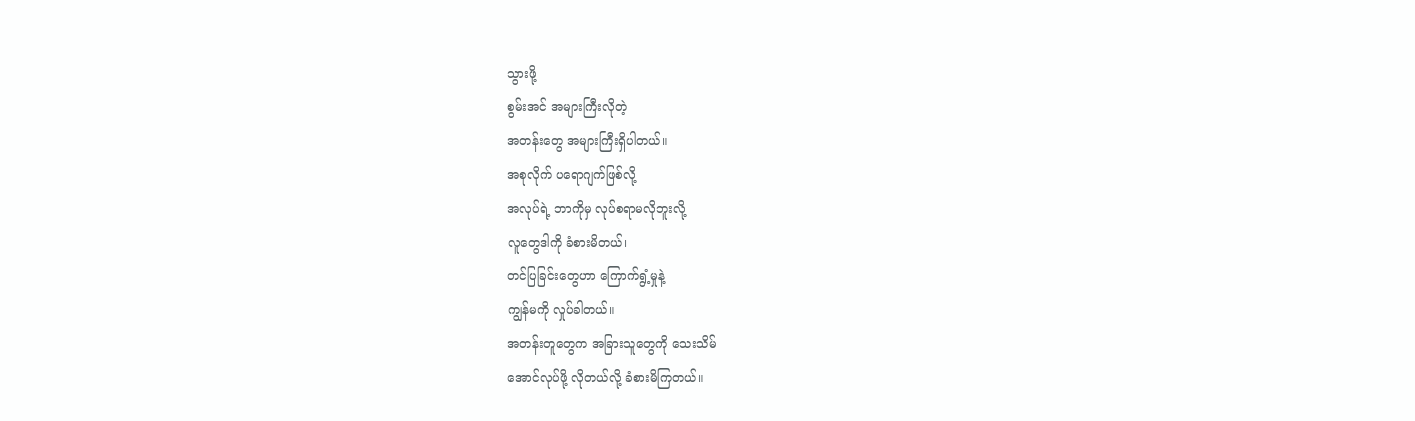သွားဖို့
စွမ်းအင် အများကြီးလိုတဲ့
အတန်းတွေ အများကြီးရှိပါတယ်။
အစုလိုက် ပရောဂျက်ဖြစ်လို့
အလုပ်ရဲ့ ဘာကိုမှ လုပ်စရာမလိုဘူးလို့
လူတွေဒါကို ခံစားမိတယ်၊
တင်ပြခြင်းတွေဟာ ကြောက်ရွံ့မှုနဲ့
ကျွန်မကို လှုပ်ခါတယ်။
အတန်းတူတွေက အခြားသူတွေကို သေးသိမ်
အောင်လုပ်ဖို့ လိုတယ်လို့ ခံစားမိကြတယ်။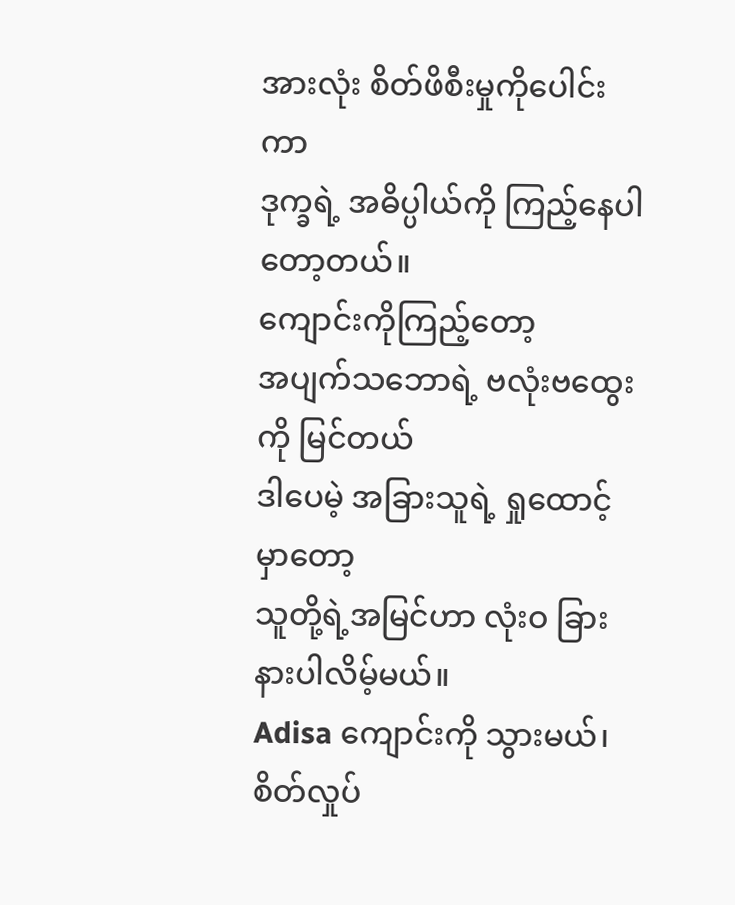အားလုံး စိတ်ဖိစီးမှုကိုပေါင်းကာ
ဒုက္ခရဲ့ အဓိပ္ပါယ်ကို ကြည့်နေပါတော့တယ်။
ကျောင်းကိုကြည့်တော့
အပျက်သဘောရဲ့ ဗလုံးဗထွေးကို မြင်တယ်
ဒါပေမဲ့ အခြားသူရဲ့ ရှုထောင့်မှာတော့
သူတို့ရဲ့အမြင်ဟာ လုံးဝ ခြားနားပါလိမ့်မယ်။
Adisa ကျောင်းကို သွားမယ်၊
စိတ်လှုပ်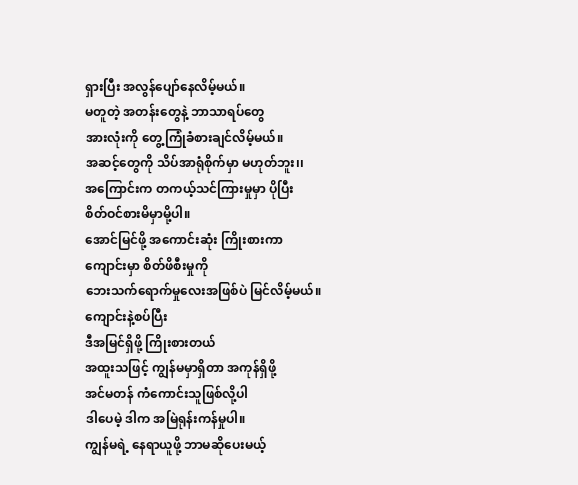ရှားပြီး အလွန်ပျော်နေလိမ့်မယ်။
မတူတဲ့ အတန်းတွေနဲ့ ဘာသာရပ်တွေ
အားလုံးကို တွေ့ကြုံခံစားချင်လိမ့်မယ်။
အဆင့်တွေကို သိပ်အာရုံစိုက်မှာ မဟုတ်ဘူး၊၊
အကြောင်းက တကယ့်သင်ကြားမှုမှာ ပိုပြီး
စိတ်ဝင်စားမိမှာမို့ပါ။
အောင်မြင်ဖို့ အကောင်းဆုံး ကြိုးစားကာ
ကျောင်းမှာ စိတ်ဖိစီးမှုကို
ဘေးသက်ရောက်မှုလေးအဖြစ်ပဲ မြင်လိမ့်မယ်။
ကျောင်းနဲ့စပ်ပြီး
ဒီအမြင်ရှိဖို့ ကြိုးစားတယ်
အထူးသဖြင့် ကျွန်မမှာရှိတာ အကုန်ရှိဖို့
အင်မတန် ကံကောင်းသူဖြစ်လို့ပါ
ဒါပေမဲ့ ဒါက အမြဲရုန်းကန်မှုပါ။
ကျွန်မရဲ့ နေရာယူဖို့ ဘာမဆိုပေးမယ့်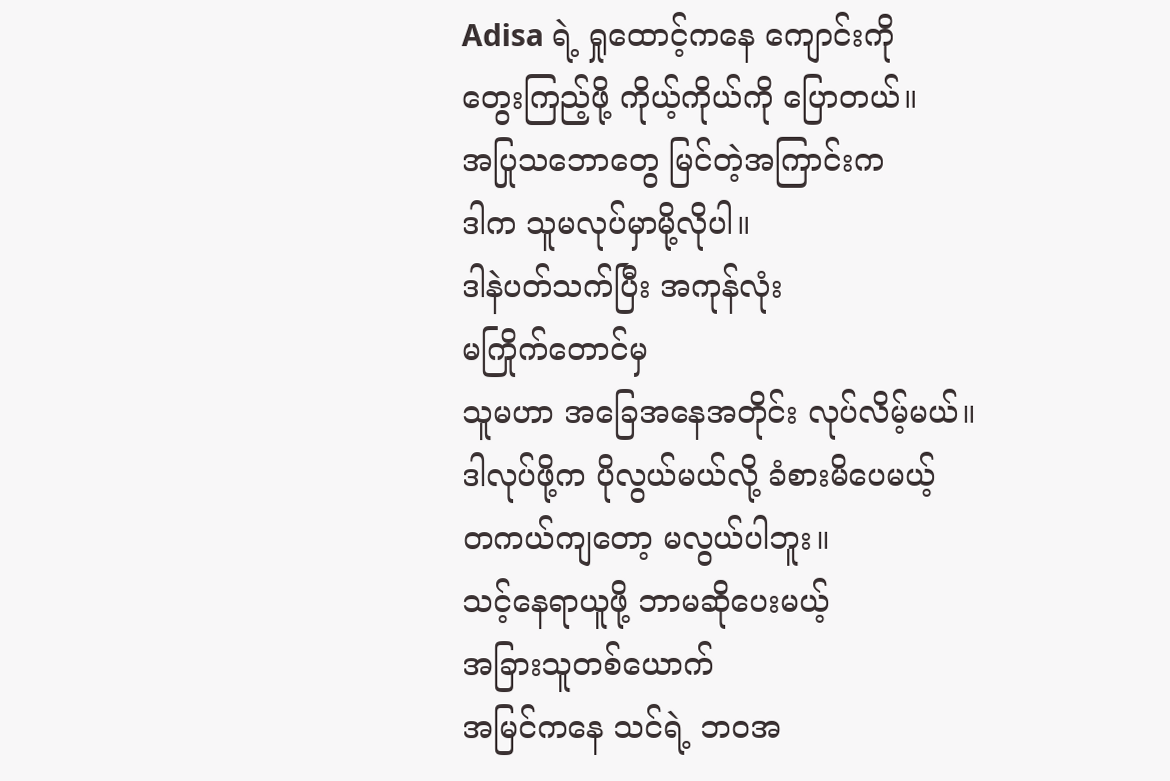Adisa ရဲ့ ရှုထောင့်ကနေ ကျောင်းကို
တွေးကြည့်ဖို့ ကိုယ့်ကိုယ်ကို ပြောတယ်။
အပြုသဘောတွေ မြင်တဲ့အကြာင်းက
ဒါက သူမလုပ်မှာမို့လိုပါ။
ဒါနဲပတ်သက်ပြီး အကုန်လုံး
မကြိုက်တောင်မှ
သူမဟာ အခြေအနေအတိုင်း လုပ်လိမ့်မယ်။
ဒါလုပ်ဖို့က ပိုလွယ်မယ်လို့ ခံစားမိပေမယ့်
တကယ်ကျတော့ မလွယ်ပါဘူး။
သင့်နေရာယူဖို့ ဘာမဆိုပေးမယ့်
အခြားသူတစ်ယောက်
အမြင်ကနေ သင်ရဲ့ ဘဝအ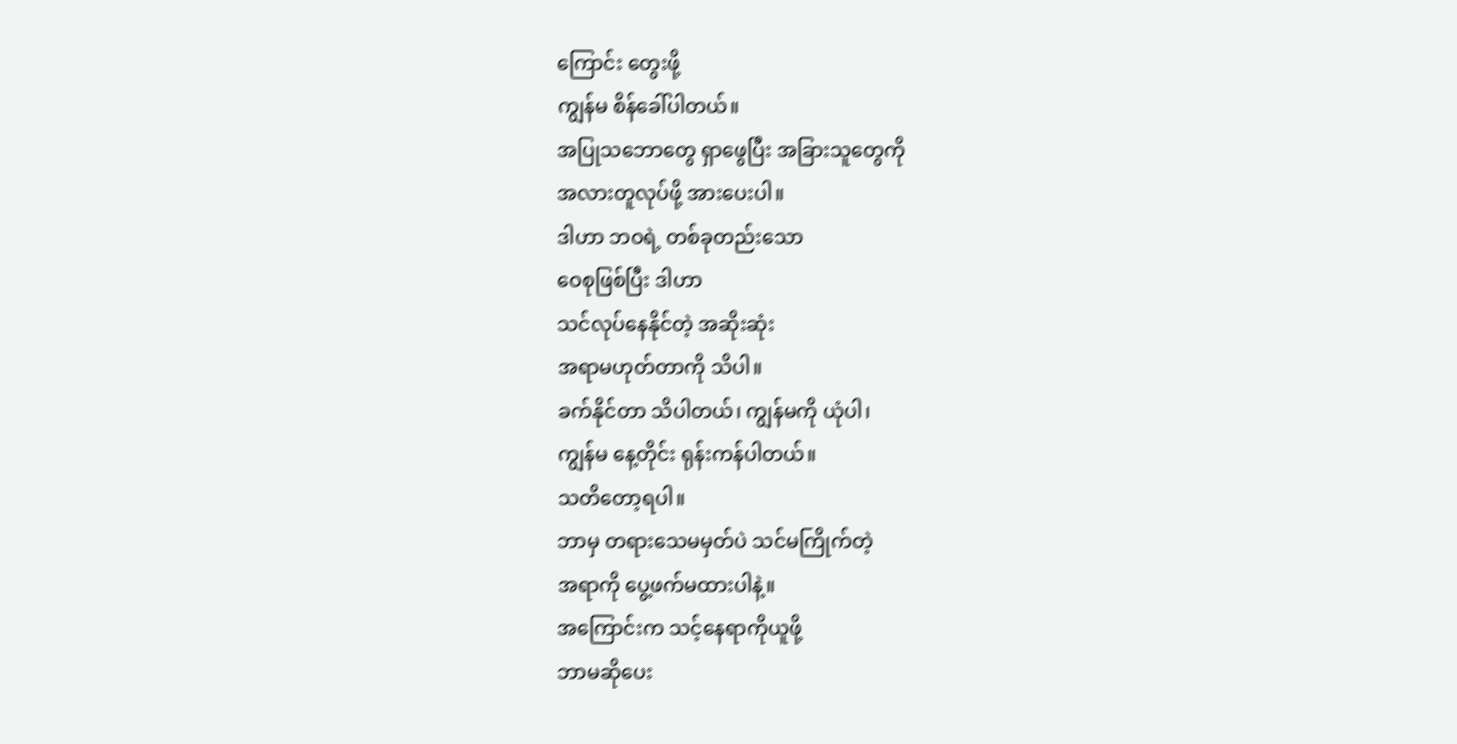ကြောင်း တွေးဖို့
ကျွန်မ စိန်ခေါ်ပါတယ်။
အပြုသဘောတွေ ရှာဖွေပြီး အခြားသူတွေကို
အလားတူလုပ်ဖို့ အားပေးပါ။
ဒါဟာ ဘဝရဲ့ တစ်ခုတည်းသော
ဝေစုဖြစ်ပြီး ဒါဟာ
သင်လုပ်နေနိုင်တဲ့ အဆိုးဆုံး
အရာမဟုတ်တာကို သိပါ။
ခက်နိုင်တာ သိပါတယ်၊ ကျွန်မကို ယုံပါ၊
ကျွန်မ နေ့တိုင်း ရုန်းကန်ပါတယ်။
သတိတော့ရပါ။
ဘာမှ တရားသေမမှတ်ပဲ သင်မကြိုက်တဲ့
အရာကို ပွေ့ဖက်မထားပါနဲ့။
အကြောင်းက သင့်နေရာကိုယူဖို့
ဘာမဆိုပေး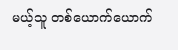မယ့်သူ တစ်ယောက်ယောက်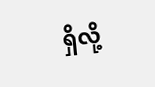ရှိလို့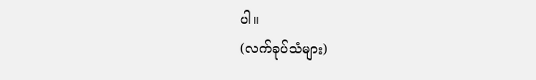ပါ။
(လက်ခုပ်သံများ)